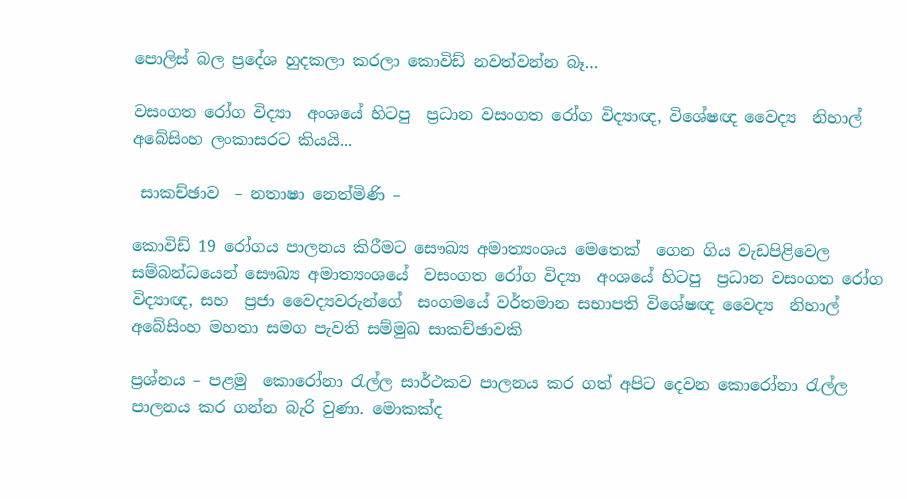පොලිස් බල ප්‍රදේශ හුදකලා කරලා කොවිඩ් නවත්වන්න බෑ…

වසංගත රෝග විද්‍යා  අංශයේ හිටපු  ප්‍රධාන වසංගත රෝග විද්‍යාඥ, විශේෂඥ වෛද්‍ය  නිහාල්  අබේසිංහ ලංකාසරට කියයි...

 සාකච්ඡාව  – නතාෂා නෙත්මිණි –

කොවිඩ් 19 රෝගය පාලනය කිරීමට සෞඛ්‍ය අමාත්‍යංශය මෙතෙක්  ගෙන ගිය වැඩපිළිවෙල සම්බන්ධයෙන් සෞඛ්‍ය අමාත්‍යංශයේ  වසංගත රෝග විද්‍යා  අංශයේ හිටපු  ප්‍රධාන වසංගත රෝග විද්‍යාඥ, සහ  ප්‍රජා වෛද්‍යවරුන්ගේ  සංගමයේ වර්තමාන සභාපති විශේෂඥ වෛද්‍ය  නිහාල්  අබේසිංහ මහතා සමග පැවති සම්මුඛ සාකච්ඡාවකි

ප්‍රශ්නය – පළමු  කොරෝනා රැල්ල සාර්ථකව පාලනය කර ගත් අපිට දෙවන කොරෝනා රැල්ල පාලනය කර ගන්න බැරි වුණා. මොකක්ද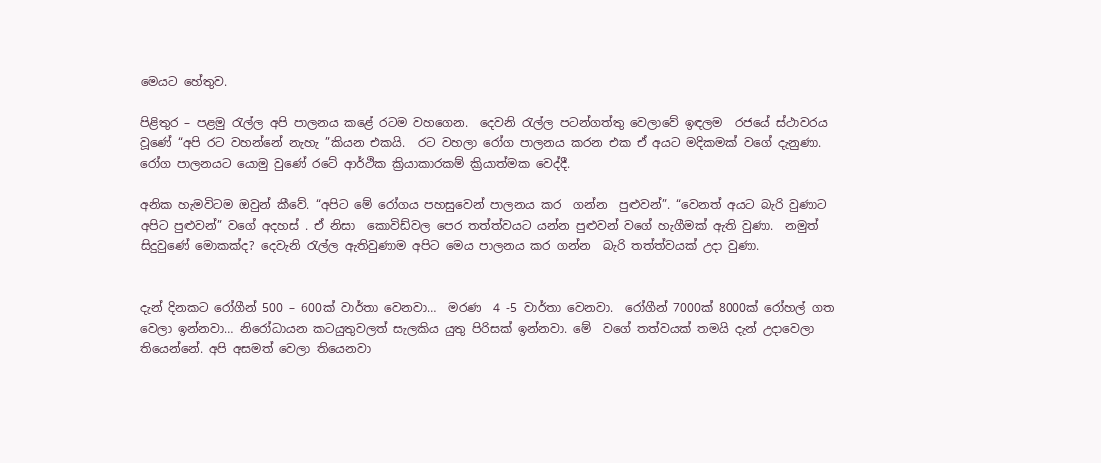මෙයට හේතුව.

පිළිතුර – පළමු රැල්ල අපි පාලනය කළේ රටම වහගෙන.  දෙවනි රැල්ල පටන්ගත්තු වෙලාවේ ඉඳලම  රජයේ ස්ථාවරය වූණේ “අපි රට වහන්නේ නැහැ ”කියන එකයි.  රට වහලා රෝග පාලනය කරන එක ඒ අයට මදිකමක් වගේ දැනුණා.  රෝග පාලනයට යොමු වුණේ රටේ ආර්ථික ක්‍රියාකාරකම් ක්‍රියාත්මක වෙද්දී.

අනික හැමවිටම ඔවුන් කීවේ. “අපිට මේ රෝගය පහසුවෙන් පාලනය කර  ගන්න  පුළුවන්”. “වෙනත් අයට බැරි වුණාට අපිට පුළුවන්” වගේ අදහස් . ඒ නිසා  කොවිඩ්වල පෙර තත්ත්වයට යන්න පුළුවන් වගේ හැගීමක් ඇති වුණා.  නමුත්  සිදුවුණේ මොකක්ද? දෙවැනි රැල්ල ඇතිවුණාම අපිට මෙය පාලනය කර ගන්න  බැරි තත්ත්වයක් උදා වුණා.


දැන් දිනකට රෝගීන් 500 – 600ක් වාර්තා වෙනවා…  මරණ  4 -5 වාර්තා වෙනවා.  රෝගීන් 7000ක් 8000ක් රෝහල් ගත වෙලා ඉන්නවා… නිරෝධායන කටයුතුවලත් සැලකිය යුතු පිරිසක් ඉන්නවා. මේ  වගේ තත්වයක් තමයි දැන් උදාවෙලා තියෙන්නේ. අපි අසමත් වෙලා තියෙනවා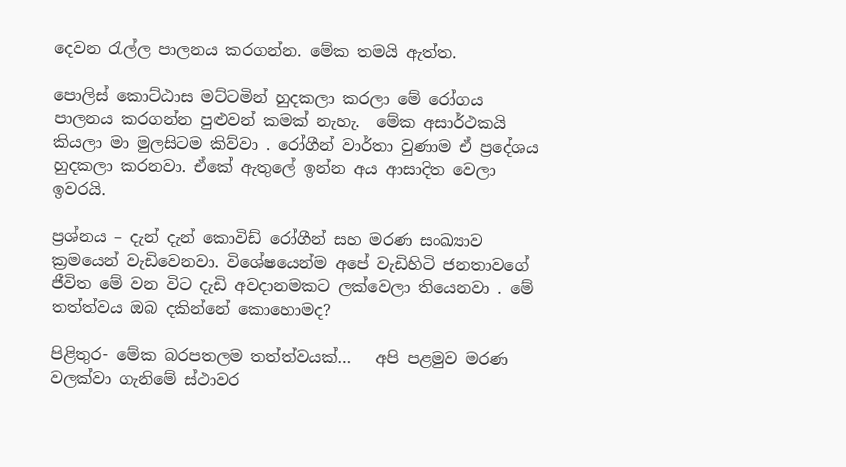දෙවන රැල්ල පාලනය කරගන්න. මේක තමයි ඇත්ත.

පොලිස් කොට්ඨාස මට්ටමින් හුදකලා කරලා මේ රෝගය පාලනය කරගන්න පුළුවන් කමක් නැහැ.  මේක අසාර්ථකයි කියලා මා මුලසිටම කිව්වා . රෝගීන් වාර්තා වුණාම ඒ ප්‍රදේශය හුදකලා කරනවා. ඒකේ ඇතුලේ ඉන්න අය ආසාදිත වෙලා ඉවරයි.

ප්‍රශ්නය – දැන් දැන් කොවිඩ් රෝගීන් සහ මරණ සංඛ්‍යාව ක්‍රමයෙන් වැඩිවෙනවා. විශේෂයෙන්ම අපේ වැඩිහිටි ජනතාවගේ ජීවිත මේ වන විට දැඩි අවදානමකට ලක්වෙලා තියෙනවා . මේ තත්ත්වය ඔබ දකින්නේ කොහොමද?

පිළිතුර- මේක බරපතලම තත්ත්වයක්…   අපි පළමුව මරණ වලක්වා ගැනිමේ ස්ථාවර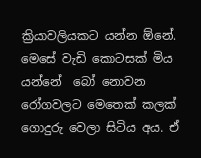ක්‍රියාවලියකට යන්න ඕනේ. මෙසේ වැඩි කොටසක් මිය යන්නේ  බෝ නොවන රෝගවලට මෙතෙක් කලක් ගොදුරු වෙලා සිටිය අය. ඒ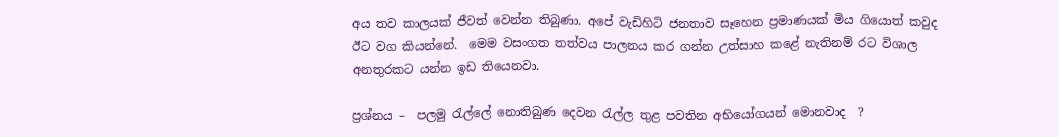අය තව කාලයක් ජීවත් වෙන්න තිබුණා. අපේ වැඩිහිටි ජනතාව සෑහෙන ප්‍රමාණයක් මිය ගියොත් කවුද ඊට වග කියන්නේ.  මෙම වසංගත තත්වය පාලනය කර ගන්න උත්සාහ කළේ නැතිනම් රට විශාල අනතුරකට යන්න ඉඩ තියෙනවා.

ප්‍රශ්නය –  පලමු රැල්ලේ නොතිබුණ දෙවන රැල්ල තුළ පවතින අභියෝගයන් මොනවාද  ?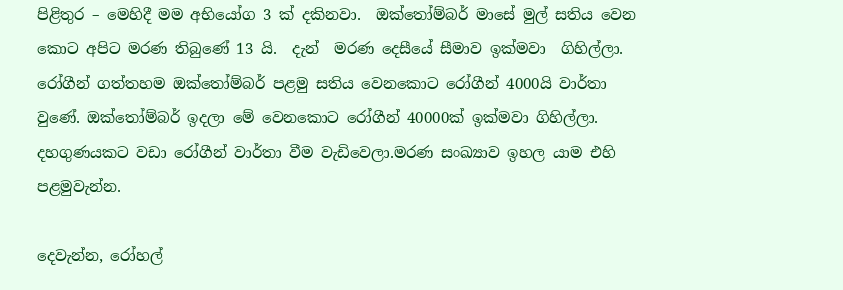පිළිතුර – මෙහිදී මම අභියෝග 3 ක් දකිනවා.  ඔක්තෝම්බර් මාසේ මුල් සතිය වෙන කොට අපිට මරණ තිබුණේ 13 යි.  දැන්  මරණ දෙසීයේ සීමාව ඉක්මවා  ගිහිල්ලා.  රෝගීන් ගත්තහම ඔක්තෝම්බර් පළමු සතිය වෙනකොට රෝගීන් 4000යි වාර්තා වුණේ. ඔක්තෝම්බර් ඉදලා මේ වෙනකොට රෝගීන් 40000ක් ඉක්මවා ගිහිල්ලා. දහගුණයකට වඩා රෝගීන් වාර්තා වීම වැඩිවෙලා.මරණ සංඛ්‍යාව ඉහල යාම එහි පළමුවැන්න.

දෙවැන්න, රෝහල්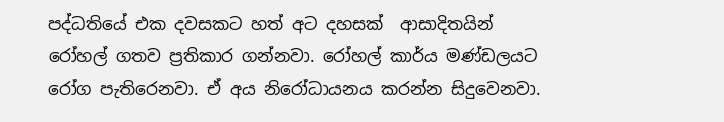පද්ධතියේ එක දවසකට හත් අට දහසක්  ආසාදිතයින් රෝහල් ගතව ප්‍රතිකාර ගන්නවා. රෝහල් කාර්ය මණ්ඩලයට රෝග පැතිරෙනවා. ඒ අය නිරෝධායනය කරන්න සිදුවෙනවා.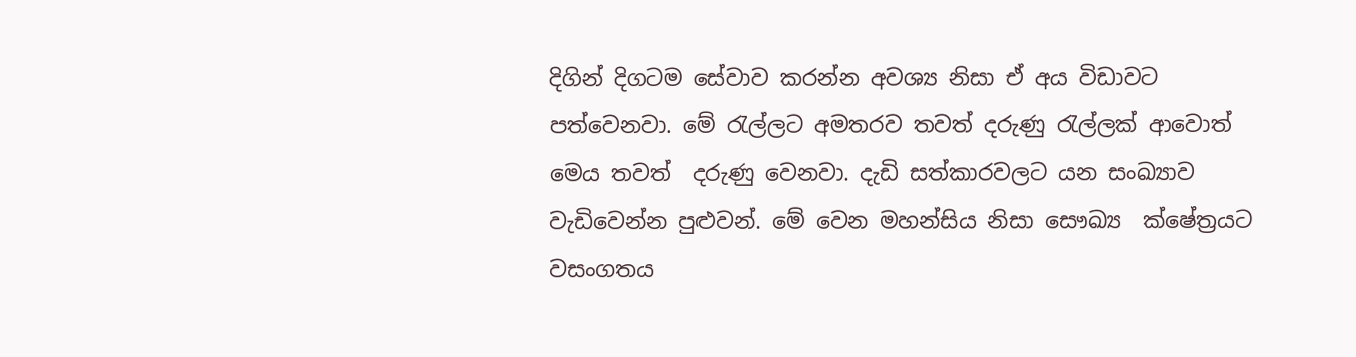දිගින් දිගටම සේවාව කරන්න අවශ්‍ය නිසා ඒ අය විඩාවට පත්වෙනවා. මේ රැල්ලට අමතරව තවත් දරුණු රැල්ලක් ආවොත් මෙය තවත්  දරුණු වෙනවා. දැඩි සත්කාරවලට යන සංඛ්‍යාව වැඩිවෙන්න පුළුවන්. මේ වෙන මහන්සිය නිසා සෞඛ්‍ය  ක්ෂේත්‍රයට  වසංගතය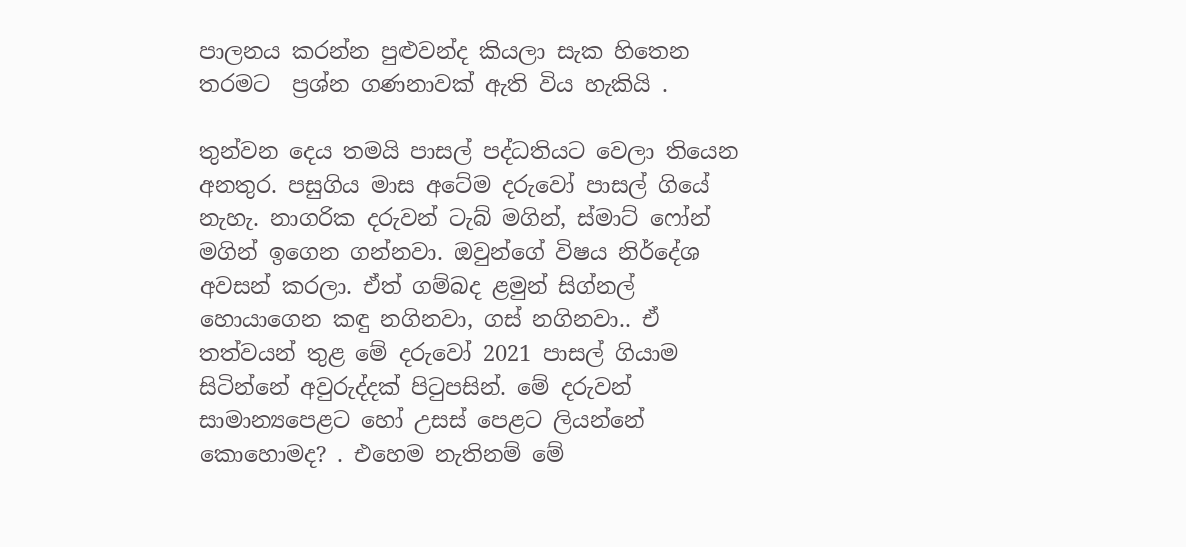පාලනය කරන්න පුළුවන්ද කියලා සැක හිතෙන තරමට  ප්‍රශ්න ගණනාවක් ඇති විය හැකියි .

තුන්වන දෙය තමයි පාසල් පද්ධතියට වෙලා තියෙන අනතුර. පසුගිය මාස අටේම දරුවෝ පාසල් ගියේ නැහැ. නාගරික දරුවන් ටැබ් මගින්, ස්මාට් ෆෝන් මගින් ‌ඉගෙන ගන්නවා. ඔවුන්ගේ විෂය නිර්දේශ අවසන් කරලා. ඒත් ගම්බද ළමුන් සිග්නල් හොයාගෙන කඳු නගිනවා, ගස් නගිනවා.. ඒ තත්වයන් තුළ මේ දරුවෝ 2021 පාසල් ගියාම  සිටින්නේ අවුරුද්දක් පිටුපසින්‍. මේ දරුවන් සාමාන්‍යපෙළට හෝ උසස් පෙළට ලියන්නේ කොහොමද? . එහෙම නැතිනම් මේ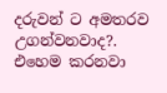දරුවන් ට අමතරව උගන්වනවාද?. එහෙම කරනවා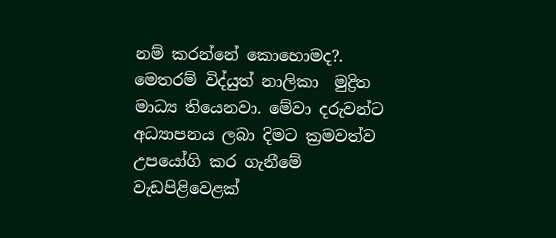නම් කරන්නේ කොහොමද?.  මෙතරම් විද්යුත් නාලිකා  මුද්‍රිත මාධ්‍ය තියෙනවා. මේවා දරුවන්ට අධ්‍යාපනය ලබා දිමට ක්‍රමවත්ව උපයෝගි කර ගැනීමේ වැඩපිළිවෙළක්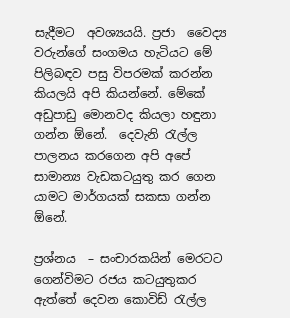සැදීමට  අවශ්‍යයයි. ප්‍රජා  වෛද්‍ය වරුන්ගේ සංගමය හැටියට මේ පිලිබඳව පසු විපරමක් කරන්න කියලයි අපි කියන්නේ. මේකේ අඩුපාඩු මොනවද කියලා හඳුනා ගන්න ඕනේ.  දෙවැනි රැල්ල පාලනය කරගෙන අපි අපේ සාමාන්‍ය වැඩකටයුතු කර ගෙන යාමට මාර්ගයක් සකසා ගන්න   ඕනේ.

ප්‍රශ්නය  – සංචාරකයින් මෙරටට ගෙන්විමට රජය කටයුතුකර ඇත්තේ දෙවන කොවිඩ් රැල්ල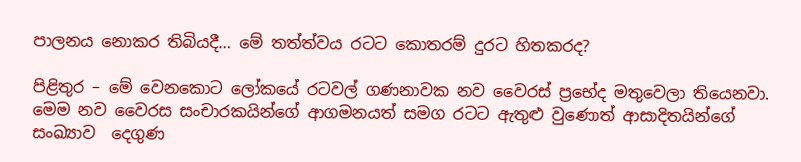පාලනය නොකර තිබියදී… මේ තත්ත්වය රටට කොතරම් දුරට හිතකරද?

පිළිතුර – මේ වෙනකොට ලෝකයේ රටවල් ගණනාවක නව වෛරස් ප්‍රභේද මතුවෙලා තියෙනවා. මෙම නව වෛරස සංචාරකයින්ගේ ආගමනයත් සමග රටට ඇතුළු වුණොත් ආසාදිතයින්ගේ සංඛ්‍යාව  දෙගුණ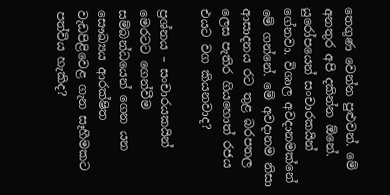තෙගුණ වෙන්න පුළුවන්. මේ අනතුර අපි දකින්න ඕනේ. යුරෝපයෙන් සංචාරකයින් ගේනවා. විශාල අවදානමක්නේ මේ ගන්නේ. මේ අවදානම නිසා ආසාදනය රට තුළ බරපතල ලෙස පැතිර ගියහොත් රජය එයට වග කියනවාද?

ප්‍රශ්නය – සංචාරයකයින් මෙරටට ගෙන්වීම සම්බන්ධයෙන් ගෙන යන සෞඛ්‍යය ආරක්ෂිත වැඩපිළිවෙළ ගැන සෑහීමකට පත්විය හැකිද?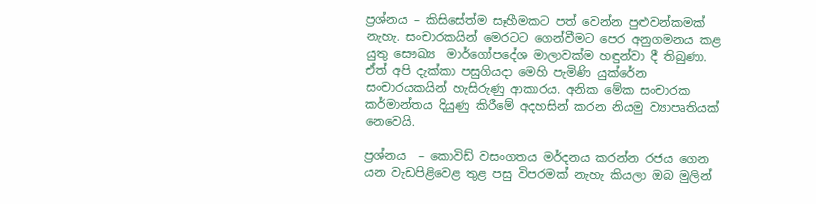ප්‍රශ්නය – කිසිසේත්ම සෑහීමකට පත් වෙන්න පුළුවන්කමක් නැහැ. සංචාරකයින් මෙරටට ගෙන්වීමට පෙර අනුගමනය කළ යුතු සෞඛ්‍ය  මාර්ගෝපදේශ මාලාවක්ම හඳුන්වා දී තිබුණා. ඒත් අපි දැක්කා පසුගියදා මෙහි පැමිණි යුක්රේන සංචාරයකයින් හැසිරුණු ආකාරය. අනික මේක සංචාරක කර්මාන්තය දියුණු කිරීමේ අදහසින් කරන නියමු ව්‍යාපෘතියක්  නෙවෙයි.

ප්‍රශ්නය  – කොවිඩ් වසංගතය මර්දනය කරන්න රජය ගෙන යන වැඩපිළිවෙළ තුළ පසු විපරමක් නැහැ කියලා ඔබ මුලින්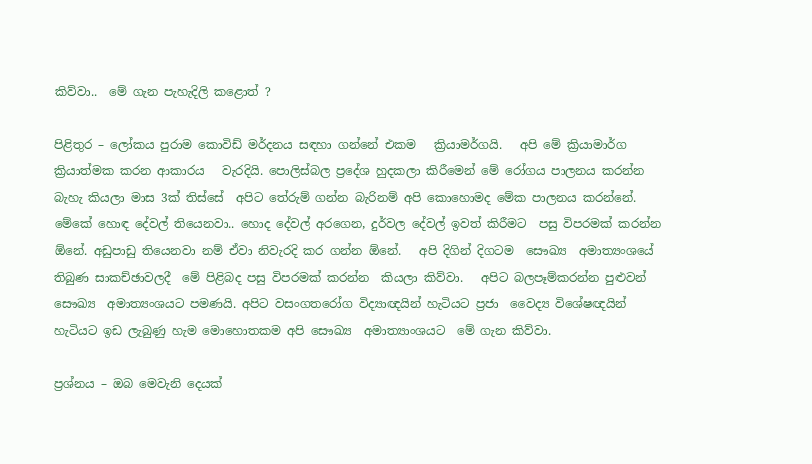කිව්වා‍..  මේ ගැන පැහැදිලි කළොත් ?

පිළිතුර – ලෝකය පුරාම කොවිඩ් මර්දනය සඳහා ගන්නේ එකම   ක්‍රියාමර්ගයි.   අපි මේ ක්‍රියාමාර්ග ක්‍රියාත්මක කරන ආකාරය   වැරදියි. පොලිස්බල ප්‍රදේශ හුදකලා කිරීමෙන් මේ රෝගය පාලනය කරන්න බැහැ කියලා මාස 3ක් තිස්සේ  අපිට තේරුම් ගන්න බැරිනම් අපි කොහොමද මේක පාලනය කරන්නේ. මේකේ හොඳ දේවල් තියෙනවා.. හොද දේවල් අරගෙන, දුර්වල දේවල් ඉවත් කිරීමට  පසු විපරමක් කරන්න ඕනේ. අඩුපාඩු තියෙනවා නම් ඒවා නිවැරදි කර ගන්න ඕනේ.   අපි දිගින් දිගටම  සෞඛ්‍ය  අමාත්‍යංශයේ තිබුණ සාකච්ඡාවලදී  මේ පිළිබද පසු විපරමක් කරන්න  කියලා කිව්වා.   අපිට බලපෑම්කරන්න පුළුවන් සෞඛ්‍ය  අමාත්‍යංශයට පමණයි. අපිට වසංගතරෝග විද්‍යාඥයින් හැටියට ප්‍රජා  වෛද්‍ය විශේෂඥයින් හැටියට ඉඩ ලැබුණු හැම මොහොතකම අපි සෞඛ්‍ය  අමාත්‍යාංශයට  මේ ගැන කිව්වා.

ප්‍රශ්නය – ඔබ මෙවැනි දෙයක්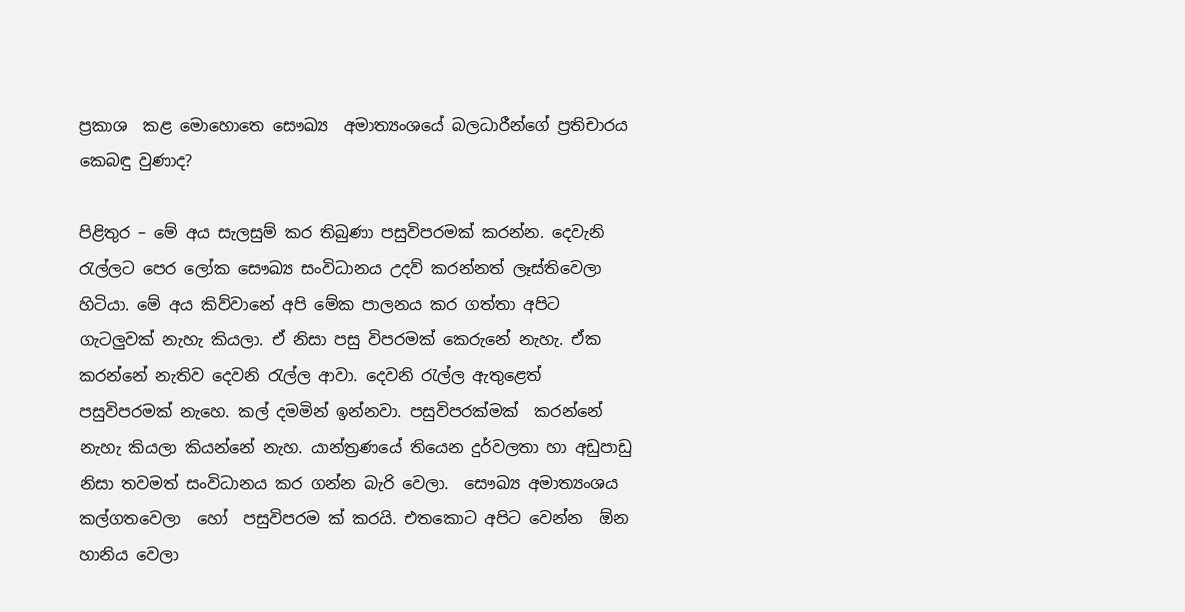ප්‍රකාශ  කළ මොහොතෙ සෞඛ්‍ය  අමාත්‍යංශයේ බලධාරීන්ගේ ප්‍රතිචාරය කෙබඳු වුණාද?

පිළිතුර – මේ අය සැලසුම් කර තිබුණා පසුවිපරමක් කරන්න. දෙවැනි රැල්ලට පෙර ලෝක සෞඛ්‍ය සංවිධානය උදව් කරන්නත් ලෑස්තිවෙලා හිටියා. මේ අය කිව්වානේ අපි මේක පාලනය කර ගත්තා අපිට ගැටලුවක් නැහැ කියලා. ඒ නිසා පසු විපරමක් කෙරුනේ නැහැ. ඒක කරන්නේ නැතිව දෙවනි රැල්ල ආවා‍‍. දෙවනි රැල්ල ඇතුළෙත් පසුවිපරමක් නැහ‍ෙ. කල් දමමින් ඉන්නවා. පසුවිපරක්මක්  කරන්නේ නැහැ කියලා කියන්නේ නැහ. යාන්ත්‍රණයේ තියෙන දුර්වලතා හා අඩුපාඩු නිසා තවමත් සංවිධානය කර ගන්න බැරි වෙලා.  සෞඛ්‍ය අමාත්‍යංශය  කල්ගතවෙලා  හෝ  පසුවිපරම ක් කරයි. එතකොට අපිට වෙන්න  ඕන හානිය වෙලා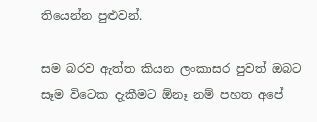තියෙන්න පුළුවන්.

සම බරව ඇත්ත කියන ලංකාසර පුවත් ඔබට සෑම විටෙක දැකීමට ඕනෑ නම් පහත අපේ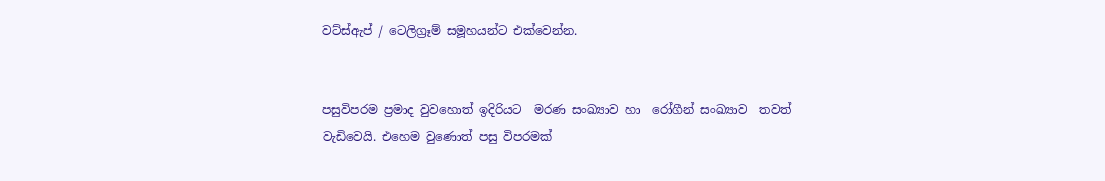වට්ස්ඇප් / ටෙලිග්‍රෑම් සමූහයන්ට එක්වෙන්න.


පසුවිපරම ප්‍රමාද වුවහොත් ඉදිරියට  මරණ සංඛ්‍යාව හා  රෝගීන් සංඛ්‍යාව  තවත්    වැඩිවෙයි. එහෙම වුණොත් පසු විපරමක්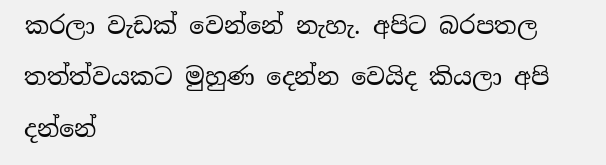කරලා වැඩක් වෙන්නේ නැහැ. අපිට බරපතල තත්ත්වයකට මුහුණ දෙන්න වෙයිද කියලා අපි දන්නේ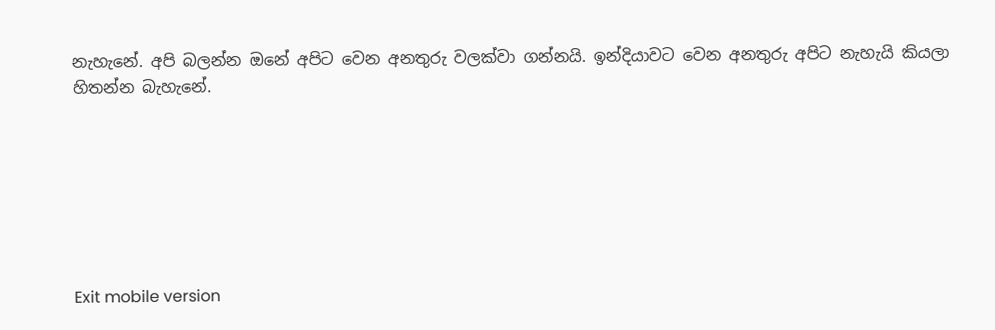නැහැනේ. අපි බලන්න ඔනේ අපිට වෙන අනතුරු වලක්වා ගන්නයි. ඉන්දියාවට වෙන අනතුරු අපිට නැහැයි කියලා  හිතන්න බැහැනේ.







Exit mobile version